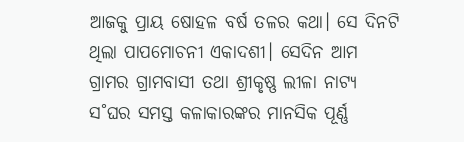ଆଜକୁ ପ୍ରାୟ ଷୋହଳ ବର୍ଷ ତଳର କଥା। ସେ ଦିନଟି ଥିଲା ପାପମୋଚନୀ ଏକାଦଶୀ। ସେଦିନ ଆମ ଗ୍ରାମର ଗ୍ରାମବାସୀ ତଥା ଶ୍ରୀକୃଷ୍ଣ ଲୀଳା ନାଟ୍ୟ ସ˚ଘର ସମସ୍ତ କଳାକାରଙ୍କର ମାନସିକ ପୂର୍ଣ୍ଣ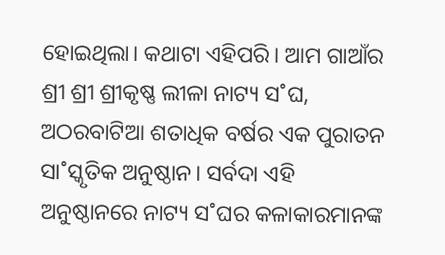ହୋଇଥିଲା। କଥାଟା ଏହିପରି। ଆମ ଗାଆଁର ଶ୍ରୀ ଶ୍ରୀ ଶ୍ରୀକୃଷ୍ଣ ଲୀଳା ନାଟ୍ୟ ସ˚ଘ, ଅଠରବାଟିଆ ଶତାଧିକ ବର୍ଷର ଏକ ପୁରାତନ ସା˚ସ୍କୃତିକ ଅନୁଷ୍ଠାନ। ସର୍ବଦା ଏହି ଅନୁଷ୍ଠାନରେ ନାଟ୍ୟ ସ˚ଘର କଳାକାରମାନଙ୍କ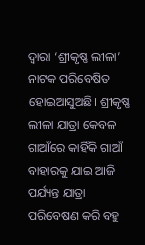ଦ୍ବାରା ‘ଶ୍ରୀକୃଷ୍ଣ ଲୀଳା’ ନାଟକ ପରିବେଷିତ ହୋଇଆସୁଅଛି। ଶ୍ରୀକୃଷ୍ଣ ଲୀଳା ଯାତ୍ରା କେବଳ ଗାଆଁରେ କାହିଁକି ଗାଆଁ ବାହାରକୁ ଯାଇ ଆଜି ପର୍ଯ୍ୟନ୍ତ ଯାତ୍ରା ପରିବେଷଣ କରି ବହୁ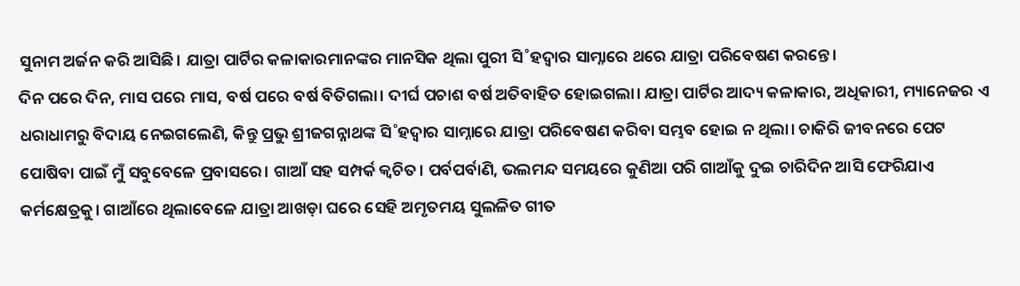ସୁନାମ ଅର୍ଜନ କରି ଆସିଛି। ଯାତ୍ରା ପାର୍ଟିର କଳାକାରମାନଙ୍କର ମାନସିକ ଥିଲା ପୁରୀ ସି˚ହଦ୍ବାର ସାମ୍ନାରେ ଥରେ ଯାତ୍ରା ପରିବେଷଣ କରନ୍ତେ।
ଦିନ ପରେ ଦିନ, ମାସ ପରେ ମାସ, ବର୍ଷ ପରେ ବର୍ଷ ବିତିଗଲା। ଦୀର୍ଘ ପଚାଶ ବର୍ଷ ଅତିବାହିତ ହୋଇଗଲା। ଯାତ୍ରା ପାର୍ଟିର ଆଦ୍ୟ କଳାକାର, ଅଧିକାରୀ, ମ୍ୟାନେଜର ଏ ଧରାଧାମରୁ ବିଦାୟ ନେଇଗଲେଣି, କିନ୍ତୁ ପ୍ରଭୁ ଶ୍ରୀଜଗନ୍ନାଥଙ୍କ ସି˚ହଦ୍ବାର ସାମ୍ନାରେ ଯାତ୍ରା ପରିବେଷଣ କରିବା ସମ୍ଭବ ହୋଇ ନ ଥିଲା। ଚାକିରି ଜୀବନରେ ପେଟ ପୋଷିବା ପାଇଁ ମୁଁ ସବୁବେଳେ ପ୍ରବାସରେ। ଗାଆଁ ସହ ସମ୍ପର୍କ କ୍ବଚିତ। ପର୍ବପର୍ବାଣି, ଭଲମନ୍ଦ ସମୟରେ କୁଣିଆ ପରି ଗାଆଁକୁ ଦୁଇ ଚାରିଦିନ ଆସି ଫେରିଯାଏ କର୍ମକ୍ଷେତ୍ରକୁ। ଗାଆଁରେ ଥିଲାବେଳେ ଯାତ୍ରା ଆଖଡ଼ା ଘରେ ସେହି ଅମୃତମୟ ସୁଲଳିତ ଗୀତ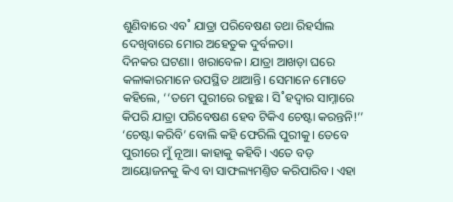ଶୁଣିବାରେ ଏବ˚ ଯାତ୍ରା ପରିବେଷଣ ତଥା ରିହର୍ସାଲ ଦେଖିବାରେ ମୋର ଅହେତୁକ ଦୁର୍ବଳତା।
ଦିନକର ଘଟଣା। ଖରାବେଳ। ଯାତ୍ରା ଆଖଡ଼ା ଘରେ କଳାକାରମାନେ ଉପସ୍ଥିତ ଥାଆନ୍ତି। ସେମାନେ ମୋତେ କହିଲେ, ‘‘ତମେ ପୁରୀରେ ରହୁଛ। ସି˚ହଦ୍ବାର ସାମ୍ନାରେ କିପରି ଯାତ୍ରା ପରିବେଷଣ ହେବ ଟିକିଏ ଚେଷ୍ଟା କରନ୍ତନି!’’
‘ଚେଷ୍ଟା କରିବି’ ବୋଲି କହି ଫେରିଲି ପୁରୀକୁ। ତେବେ ପୁରୀରେ ମୁଁ ନୂଆ। କାହାକୁ କହିବି। ଏତେ ବଡ଼ ଆୟୋଜନକୁ କିଏ ବା ସାଫଲ୍ୟମଣ୍ତିତ କରିପାରିବ। ଏହା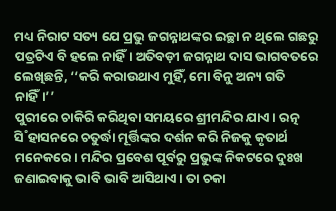ମଧ୍ୟ ନିରାଟ ସତ୍ୟ ଯେ ପ୍ରଭୁ ଜଗନ୍ନାଥଙ୍କର ଇଚ୍ଛା ନ ଥିଲେ ଗଛରୁ ପତ୍ରଟିଏ ବି ହଲେ ନାହିଁ। ଅତିବଡ଼ୀ ଜଗନ୍ନାଥ ଦାସ ଭାଗବତରେ ଲେଖିଛନ୍ତି, ‘‘କରି କରାଉଥାଏ ମୁହିଁ, ମୋ ବିନୁ ଅନ୍ୟ ଗତି ନାହିଁ।’’
ପୁରୀରେ ଚାକିରି କରିଥିବା ସମୟରେ ଶ୍ରୀମନ୍ଦିର ଯାଏ। ରତ୍ନ ସି˚ହାସନରେ ଚତୁର୍ଦ୍ଧା ମୂର୍ତ୍ତିଙ୍କର ଦର୍ଶନ କରି ନିଜକୁ କୃତାର୍ଥ ମନେକରେ। ମନ୍ଦିର ପ୍ରବେଶ ପୂର୍ବରୁ ପ୍ରଭୁଙ୍କ ନିକଟରେ ଦୁଃଖ ଜଣାଇବାକୁ ଭାବି ଭାବି ଆସିଥାଏ। ତା ଚକା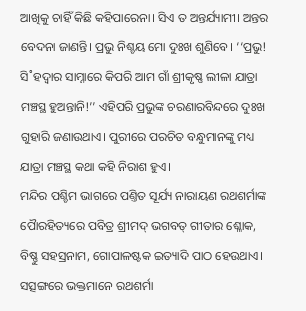ଆଖିକୁ ଚାହିଁ କିଛି କହିପାରେନା। ସିଏ ତ ଅନ୍ତର୍ଯ୍ୟାମୀ। ଅନ୍ତର ବେଦନା ଜାଣନ୍ତି। ପ୍ରଭୁ ନିଶ୍ଚୟ ମୋ ଦୁଃଖ ଶୁଣିବେ। ‘‘ପ୍ରଭୁ! ସି˚ହଦ୍ବାର ସାମ୍ନାରେ କିପରି ଆମ ଗାଁ ଶ୍ରୀକୃଷ୍ଣ ଲୀଳା ଯାତ୍ରା ମଞ୍ଚସ୍ଥ ହୁଅନ୍ତାନି!’’ ଏହିପରି ପ୍ରଭୁଙ୍କ ଚରଣାରବିନ୍ଦରେ ଦୁଃଖ ଗୁହାରି ଜଣାଉଥାଏ। ପୁରୀରେ ପରଚିତ ବନ୍ଧୁମାନଙ୍କୁ ମଧ୍ୟ ଯାତ୍ରା ମଞ୍ଚସ୍ଥ କଥା କହି ନିରାଶ ହୁଏ।
ମନ୍ଦିର ପଶ୍ଚିମ ଭାଗରେ ପଣ୍ତିତ ସୂର୍ଯ୍ୟ ନାରାୟଣ ରଥଶର୍ମାଙ୍କ ପୋୖରହିତ୍ୟରେ ପବିତ୍ର ଶ୍ରୀମଦ୍ ଭଗବତ୍ ଗୀତାର ଶ୍ଳୋକ, ବିଷ୍ଣୁ ସହସ୍ରନାମ, ଗୋପାଳଷ୍ଟକ ଇତ୍ୟାଦି ପାଠ ହେଉଥାଏ। ସତ୍ସଙ୍ଗରେ ଭକ୍ତମାନେ ରଥଶର୍ମା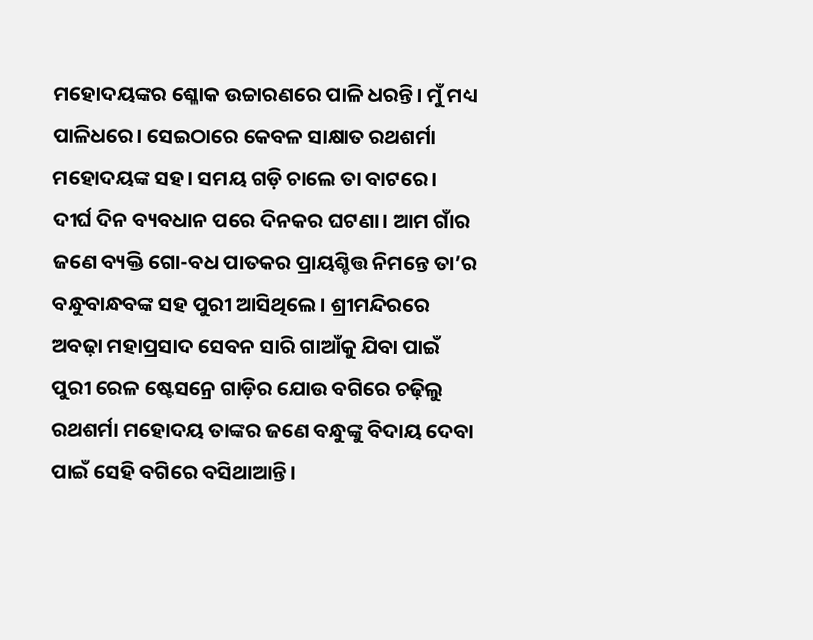ମହୋଦୟଙ୍କର ଶ୍ଳୋକ ଉଚ୍ଚାରଣରେ ପାଳି ଧରନ୍ତି। ମୁଁ ମଧ୍ୟ ପାଳିଧରେ। ସେଇଠାରେ କେବଳ ସାକ୍ଷାତ ରଥଶର୍ମା ମହୋଦୟଙ୍କ ସହ। ସମୟ ଗଡ଼ି ଚାଲେ ତା ବାଟରେ। ଦୀର୍ଘ ଦିନ ବ୍ୟବଧାନ ପରେ ଦିନକର ଘଟଣା। ଆମ ଗାଁର ଜଣେ ବ୍ୟକ୍ତି ଗୋ-ବଧ ପାତକର ପ୍ରାୟଶ୍ଚିତ୍ତ ନିମନ୍ତେ ତା’ର ବନ୍ଧୁବାନ୍ଧବଙ୍କ ସହ ପୁରୀ ଆସିଥିଲେ। ଶ୍ରୀମନ୍ଦିରରେ ଅବଢ଼ା ମହାପ୍ରସାଦ ସେବନ ସାରି ଗାଆଁକୁ ଯିବା ପାଇଁ ପୁରୀ ରେଳ ଷ୍ଟେସନ୍ରେ ଗାଡ଼ିର ଯୋଉ ବଗିରେ ଚଢ଼ିଲୁ ରଥଶର୍ମା ମହୋଦୟ ତାଙ୍କର ଜଣେ ବନ୍ଧୁଙ୍କୁ ବିଦାୟ ଦେବା ପାଇଁ ସେହି ବଗିରେ ବସିଥାଆନ୍ତି।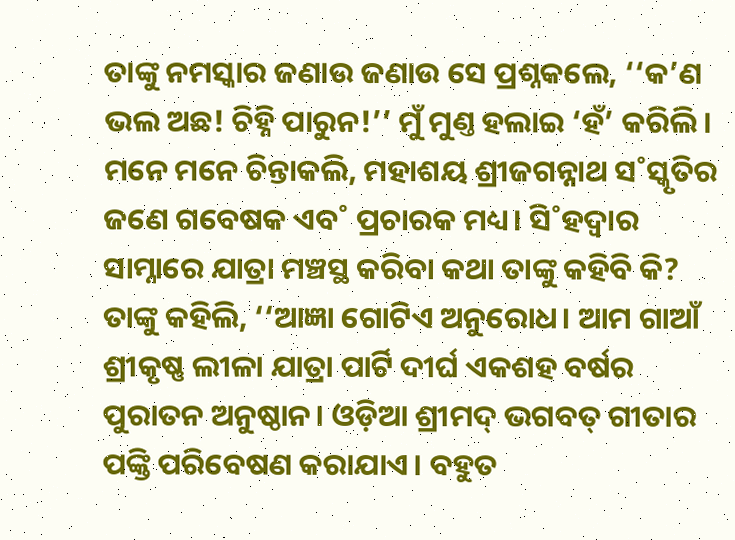ତାଙ୍କୁ ନମସ୍କାର ଜଣାଉ ଜଣାଉ ସେ ପ୍ରଶ୍ନକଲେ, ‘‘କ’ଣ ଭଲ ଅଛ! ଚିହ୍ନି ପାରୁନ!’’ ମୁଁ ମୁଣ୍ତ ହଲାଇ ‘ହଁ’ କରିଲି।
ମନେ ମନେ ଚିନ୍ତାକଲି, ମହାଶୟ ଶ୍ରୀଜଗନ୍ନାଥ ସ˚ସ୍କୃତିର ଜଣେ ଗବେଷକ ଏବ˚ ପ୍ରଚାରକ ମଧ୍ୟ। ସି˚ହଦ୍ବାର ସାମ୍ନାରେ ଯାତ୍ରା ମଞ୍ଚସ୍ଥ କରିବା କଥା ତାଙ୍କୁ କହିବି କି? ତାଙ୍କୁ କହିଲି, ‘‘ଆଜ୍ଞା ଗୋଟିଏ ଅନୁରୋଧ। ଆମ ଗାଆଁ ଶ୍ରୀକୃଷ୍ଣ ଲୀଳା ଯାତ୍ରା ପାର୍ଟି ଦୀର୍ଘ ଏକଶହ ବର୍ଷର ପୁରାତନ ଅନୁଷ୍ଠାନ। ଓଡ଼ିଆ ଶ୍ରୀମଦ୍ ଭଗବତ୍ ଗୀତାର ପଙ୍କ୍ତି ପରିବେଷଣ କରାଯାଏ। ବହୁତ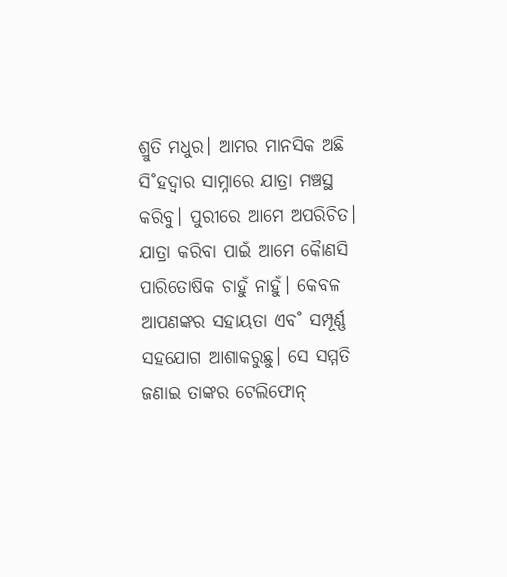ଶ୍ରୁତି ମଧୁର। ଆମର ମାନସିକ ଅଛି ସି˚ହଦ୍ବାର ସାମ୍ନାରେ ଯାତ୍ରା ମଞ୍ଚସ୍ଥ କରିବୁ। ପୁରୀରେ ଆମେ ଅପରିଚିତ। ଯାତ୍ରା କରିବା ପାଇଁ ଆମେ କୋୖଣସି ପାରିତୋଷିକ ଚାହୁଁ ନାହୁଁ। କେବଳ ଆପଣଙ୍କର ସହାୟତା ଏବ˚ ସମ୍ପୂର୍ଣ୍ଣ ସହଯୋଗ ଆଶାକରୁଛୁ। ସେ ସମ୍ମତି ଜଣାଇ ତାଙ୍କର ଟେଲିଫୋନ୍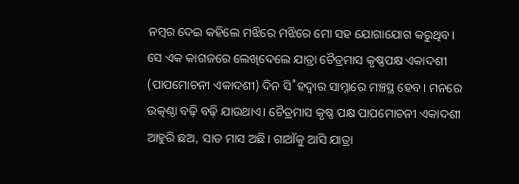ନମ୍ବର ଦେଇ କହିଲେ ମଝିରେ ମଝିରେ ମୋ ସହ ଯୋଗାଯୋଗ କରୁଥିବ। ସେ ଏକ କାଗଜରେ ଲେଖିଦେଲେ ଯାତ୍ରା ଚୈତ୍ରମାସ କୃଷ୍ଣପକ୍ଷ ଏକାଦଶୀ (ପାପମୋଚନୀ ଏକାଦଶୀ) ଦିନ ସି˚ହଦ୍ବାର ସାମ୍ନାରେ ମଞ୍ଚସ୍ଥ ହେବ। ମନରେ ଉତ୍କଣ୍ଠା ବଢ଼ି ବଢ଼ି ଯାଉଥାଏ। ଚୈତ୍ରମାସ କୃଷ୍ଣ ପକ୍ଷ ପାପମୋଚନୀ ଏକାଦଶୀ ଆହୁରି ଛଅ, ସାତ ମାସ ଅଛି। ଗାଆଁକୁ ଆସି ଯାତ୍ରା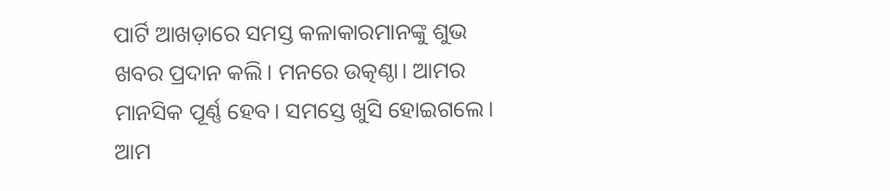ପାର୍ଟି ଆଖଡ଼ାରେ ସମସ୍ତ କଳାକାରମାନଙ୍କୁ ଶୁଭ ଖବର ପ୍ରଦାନ କଲି। ମନରେ ଉତ୍କଣ୍ଠା। ଆମର ମାନସିକ ପୂର୍ଣ୍ଣ ହେବ। ସମସ୍ତେ ଖୁସି ହୋଇଗଲେ। ଆମ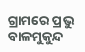ଗ୍ରାମରେ ପ୍ରଭୁ ବାଳମୁକୁନ୍ଦ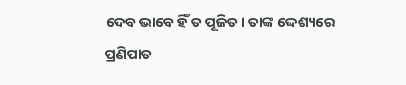ଦେବ ଭାବେ ହିଁ ତ ପୂଜିତ। ତାଙ୍କ ଦ୍ଦେଶ୍ୟରେ ପ୍ରଣିପାତ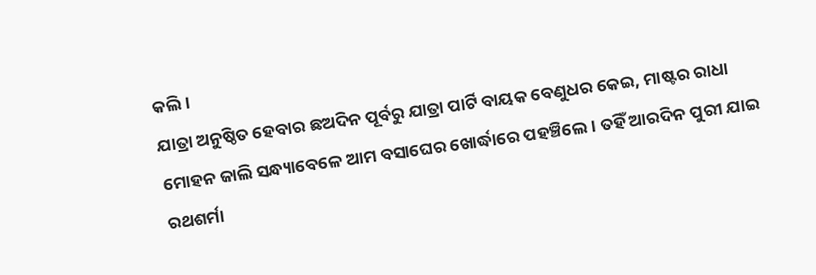କଲି।
ଯାତ୍ରା ଅନୁଷ୍ଠିତ ହେବାର ଛଅଦିନ ପୂର୍ବରୁ ଯାତ୍ରା ପାର୍ଟି ବାୟକ ବେଣୁଧର କେଇ, ମାଷ୍ଟର ରାଧା ମୋହନ ଜାଲି ସନ୍ଧ୍ୟାବେଳେ ଆମ ବସାଘେର ଖୋର୍ଦ୍ଧାରେ ପହଞ୍ଚିଲେ। ତହିଁ ଆରଦିନ ପୁରୀ ଯାଇ ରଥଶର୍ମା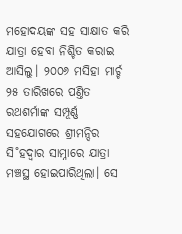ମହୋଦୟଙ୍କ ସହ ସାକ୍ଷାତ କରି ଯାତ୍ରା ହେବା ନିଶ୍ଚିତ କରାଇ ଆସିଲୁ। ୨୦୦୬ ମସିହା ମାର୍ଚ୍ଚ ୨୫ ତାରିଖରେ ପଣ୍ତିତ ରଥଶର୍ମାଙ୍କ ସମ୍ପୂର୍ଣ୍ଣ ସହଯୋଗରେ ଶ୍ରୀମନ୍ଦିର ସି˚ହଦ୍ବାର ସାମ୍ନାରେ ଯାତ୍ରା ମଞ୍ଚସ୍ଥ ହୋଇପାରିଥିଲା। ସେ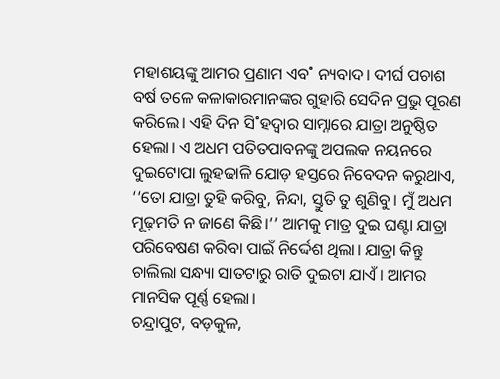ମହାଶୟଙ୍କୁ ଆମର ପ୍ରଣାମ ଏବ˚ ନ୍ୟବାଦ। ଦୀର୍ଘ ପଚାଶ ବର୍ଷ ତଳେ କଳାକାରମାନଙ୍କର ଗୁହାରି ସେଦିନ ପ୍ରଭୁ ପୂରଣ କରିଲେ। ଏହି ଦିନ ସି˚ହଦ୍ବାର ସାମ୍ନାରେ ଯାତ୍ରା ଅନୁଷ୍ଠିତ ହେଲା। ଏ ଅଧମ ପତିତପାବନଙ୍କୁ ଅପଲକ ନୟନରେ ଦୁଇଟୋପା ଲୁହଢାଳି ଯୋଡ଼ ହସ୍ତରେ ନିବେଦନ କରୁଥାଏ, ‘‘ତୋ ଯାତ୍ରା ତୁହି କରିବୁ, ନିନ୍ଦା, ସ୍ତୁତି ତୁ ଶୁଣିବୁ। ମୁଁ ଅଧମ ମୂଢ଼ମତି ନ ଜାଣେ କିଛି।’’ ଆମକୁ ମାତ୍ର ଦୁଇ ଘଣ୍ଟା ଯାତ୍ରା ପରିବେଷଣ କରିବା ପାଇଁ ନିର୍ଦ୍ଦେଶ ଥିଲା। ଯାତ୍ରା କିନ୍ତୁ ଚାଲିଲା ସନ୍ଧ୍ୟା ସାତଟାରୁ ରାତି ଦୁଇଟା ଯାଏଁ। ଆମର ମାନସିକ ପୂର୍ଣ୍ଣ ହେଲା।
ଚନ୍ଦ୍ରାପୁଟ, ବଡ଼କୁଳ,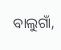ବାଲୁଗାଁ,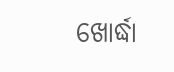ଖୋର୍ଦ୍ଧା